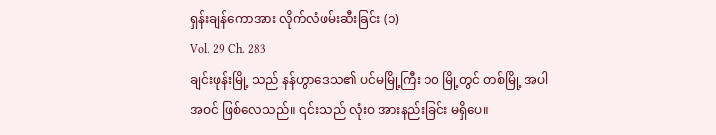ရှန်းချန်ကောအား လိုက်လံဖမ်းဆီးခြင်း (၁)
Vol. 29 Ch. 283
ချင်းဖုန်းမြို့ သည် နန်ဟွာဒေသ၏ ပင်မမြို့ကြီး ၁၀ မြို့တွင် တစ်မြို့ အပါအဝင် ဖြစ်လေသည်။ ၎င်းသည် လုံးဝ အားနည်းခြင်း မရှိပေ။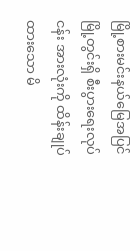မြို့စားမင်းနယ်မြေအပြင် မြို့တွင်းရှိ စီးပွားရေးလုပ်ငန်း အားလုံးကို ထိန်းချုပ်ထားသော မိ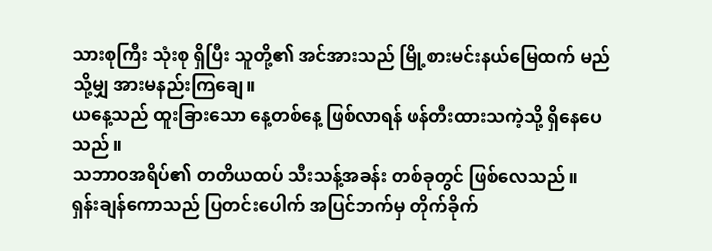သားစုကြီး သုံးစု ရှိပြီး သူတို့၏ အင်အားသည် မြို့စားမင်းနယ်မြေထက် မည်သို့မျှ အားမနည်းကြချေ။
ယနေ့သည် ထူးခြားသော နေ့တစ်နေ့ ဖြစ်လာရန် ဖန်တီးထားသကဲ့သို့ ရှိနေပေသည်။
သဘာဝအရိပ်၏ တတိယထပ် သီးသန့်အခန်း တစ်ခုတွင် ဖြစ်လေသည်။
ရှန်းချန်ကောသည် ပြတင်းပေါက် အပြင်ဘက်မှ တိုက်ခိုက်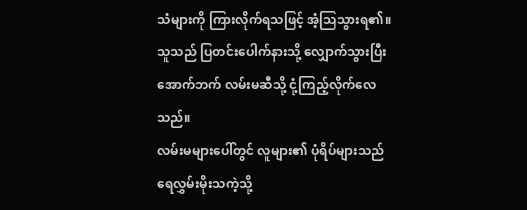သံများကို ကြားလိုက်ရသဖြင့် အံ့သြသွားရ၏။ သူသည် ပြတင်းပေါက်နားသို့ လျှောက်သွားပြီး အောက်ဘက် လမ်းမဆီသို့ ငုံ့ကြည့်လိုက်လေသည်။
လမ်းမများပေါ်တွင် လူများ၏ ပုံရိပ်များသည် ရေလွှမ်းမိုးသကဲ့သို့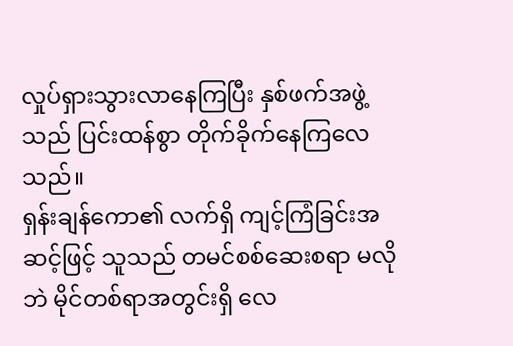လှုပ်ရှားသွားလာနေကြပြီး နှစ်ဖက်အဖွဲ့သည် ပြင်းထန်စွာ တိုက်ခိုက်နေကြလေသည်။
ရှန်းချန်ကော၏ လက်ရှိ ကျင့်ကြံခြင်းအဆင့်ဖြင့် သူသည် တမင်စစ်ဆေးစရာ မလိုဘဲ မိုင်တစ်ရာအတွင်းရှိ လေ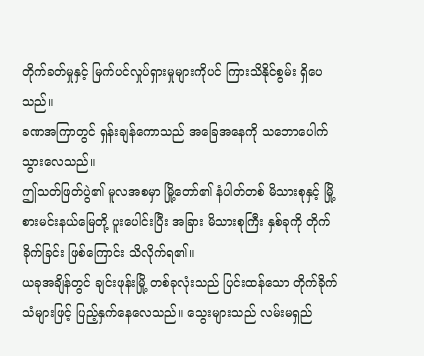တိုက်ခတ်မှုနှင့် မြက်ပင်လှုပ်ရှားမှုများကိုပင် ကြားသိနိုင်စွမ်း ရှိပေသည်။
ခဏအကြာတွင် ရှန်းချန်ကောသည် အခြေအနေကို သဘောပေါက်သွားလေသည်။
ဤသတ်ဖြတ်ပွဲ၏ မူလအစမှာ မြို့တော်၏ နံပါတ်တစ် မိသားစုနှင့် မြို့စားမင်းနယ်မြေတို့ ပူးပေါင်းပြီး အခြား မိသားစုကြီး နှစ်ခုကို တိုက်ခိုက်ခြင်း ဖြစ်ကြောင်း သိလိုက်ရ၏။
ယခုအချိန်တွင် ချင်းဖုန်းမြို့ တစ်ခုလုံးသည် ပြင်းထန်သော တိုက်ခိုက်သံများဖြင့် ပြည့်နှက်နေလေသည်။ သွေးများသည် လမ်းမရှည်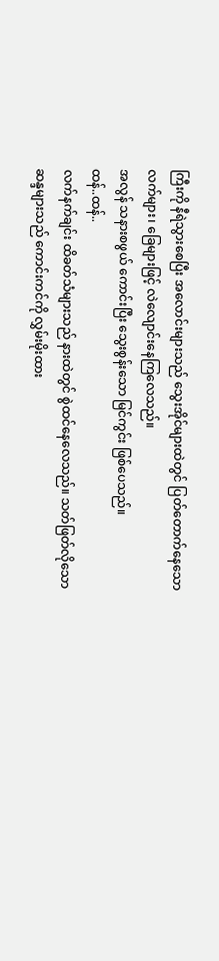ကြီးကို နီရဲသွားစေပြီး အလောင်းများသည် သွေးအိုင်များထဲတွင် ပြတ်တောက်နေသော လက်များ၊ ခြေများဖြင့် လဲလျောင်းနေကြလေသည်။
အလွန် သနားစဖွယ် ကောင်းပြီး သွေးစွန်းသော မြင်ကွင်း ဖြစ်ပေသည်။
ထန်..ထန်..
လက်နက်ချင်း ထိခတ်သံများသည် နားထဲတွင် စွဲထင်နေလေသည်။ သတ်ဖြတ်လိုသော ဆန္ဒများသည် ကောင်းကင်ကို လွှမ်းမိုးထား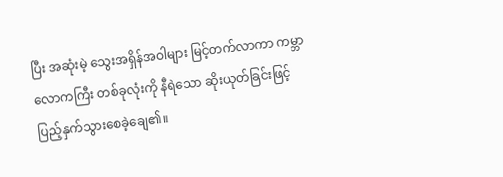ပြီး အဆုံးမဲ့ သွေးအရှိန်အဝါများ မြင့်တက်လာကာ ကမ္ဘာလောကကြီး တစ်ခုလုံးကို နီရဲသော ဆိုးယုတ်ခြင်းဖြင့်ပြည့်နှက်သွားစေခဲ့ချေ၏။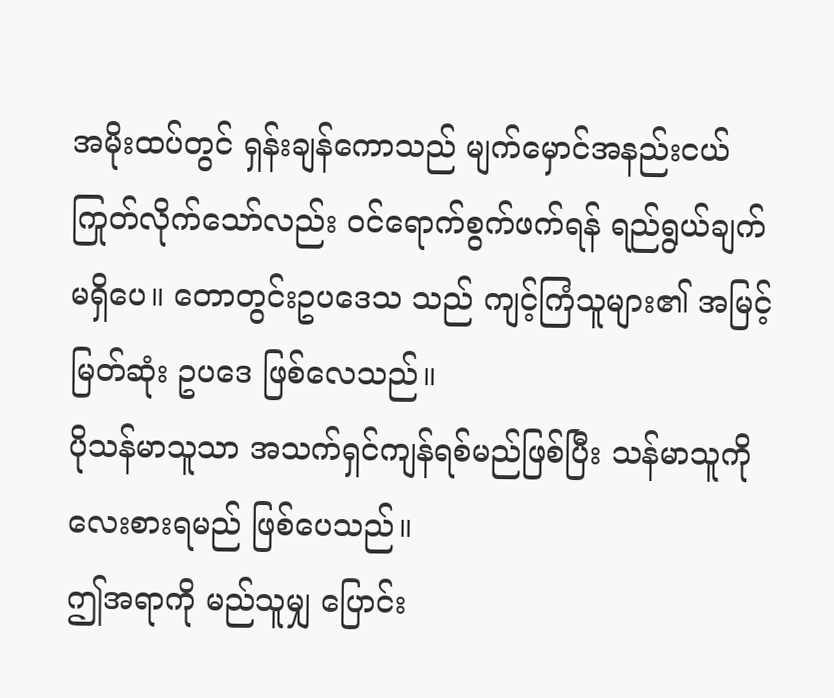အမိုးထပ်တွင် ရှန်းချန်ကောသည် မျက်မှောင်အနည်းငယ် ကြုတ်လိုက်သော်လည်း ဝင်ရောက်စွက်ဖက်ရန် ရည်ရွယ်ချက် မရှိပေ။ တောတွင်းဥပဒေသ သည် ကျင့်ကြံသူများ၏ အမြင့်မြတ်ဆုံး ဥပဒေ ဖြစ်လေသည်။
ပိုသန်မာသူသာ အသက်ရှင်ကျန်ရစ်မည်ဖြစ်ပြီး သန်မာသူကို လေးစားရမည် ဖြစ်ပေသည်။
ဤအရာကို မည်သူမျှ ပြောင်း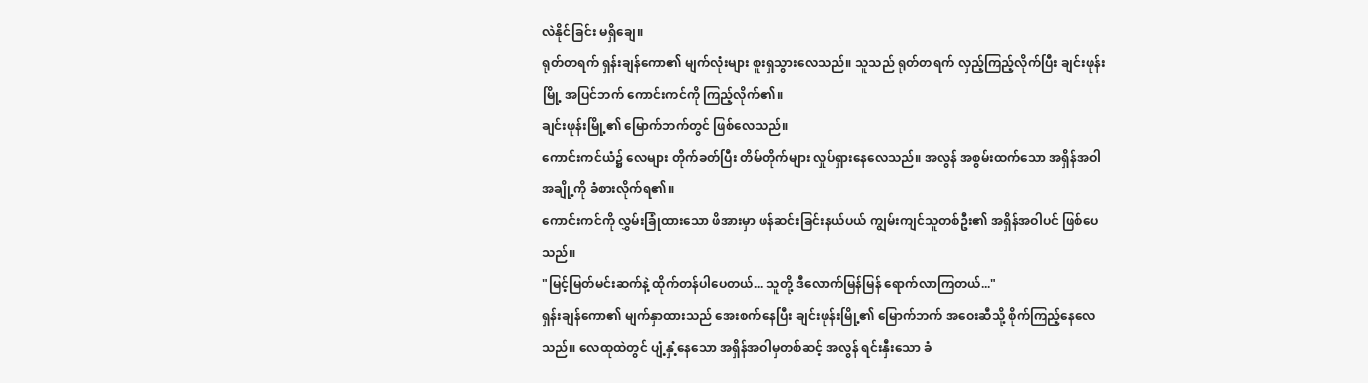လဲနိုင်ခြင်း မရှိချေ။
ရုတ်တရက် ရှန်းချန်ကော၏ မျက်လုံးများ စူးရှသွားလေသည်။ သူသည် ရုတ်တရက် လှည့်ကြည့်လိုက်ပြီး ချင်းဖုန်းမြို့ အပြင်ဘက် ကောင်းကင်ကို ကြည့်လိုက်၏။
ချင်းဖုန်းမြို့၏ မြောက်ဘက်တွင် ဖြစ်လေသည်။
ကောင်းကင်ယံ၌ လေများ တိုက်ခတ်ပြီး တိမ်တိုက်များ လှုပ်ရှားနေလေသည်။ အလွန် အစွမ်းထက်သော အရှိန်အဝါ အချို့ကို ခံစားလိုက်ရ၏။
ကောင်းကင်ကို လွှမ်းခြုံထားသော ဖိအားမှာ ဖန်ဆင်းခြင်းနယ်ပယ် ကျွမ်းကျင်သူတစ်ဦး၏ အရှိန်အဝါပင် ဖြစ်ပေသည်။
"မြင့်မြတ်မင်းဆက်နဲ့ ထိုက်တန်ပါပေတယ်... သူတို့ ဒီလောက်မြန်မြန် ရောက်လာကြတယ်..."
ရှန်းချန်ကော၏ မျက်နှာထားသည် အေးစက်နေပြီး ချင်းဖုန်းမြို့၏ မြောက်ဘက် အဝေးဆီသို့ စိုက်ကြည့်နေလေသည်။ လေထုထဲတွင် ပျံ့နှံ့နေသော အရှိန်အဝါမှတစ်ဆင့် အလွန် ရင်းနှီးသော ခံ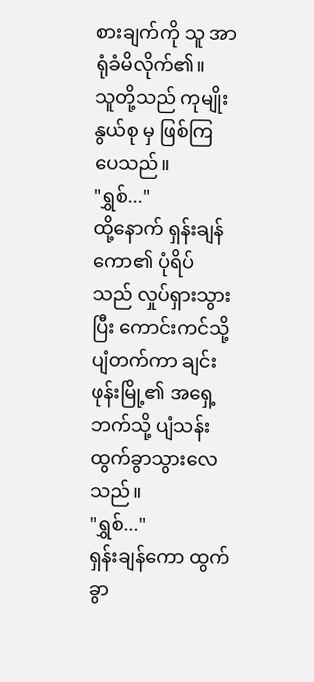စားချက်ကို သူ အာရုံခံမိလိုက်၏။
သူတို့သည် ကုမျိုးနွယ်စု မှ ဖြစ်ကြပေသည်။
"ရွှစ်..."
ထို့နောက် ရှန်းချန်ကော၏ ပုံရိပ်သည် လှုပ်ရှားသွားပြီး ကောင်းကင်သို့ ပျံတက်ကာ ချင်းဖုန်းမြို့၏ အရှေ့ဘက်သို့ ပျံသန်းထွက်ခွာသွားလေသည်။
"ရွှစ်..."
ရှန်းချန်ကော ထွက်ခွာ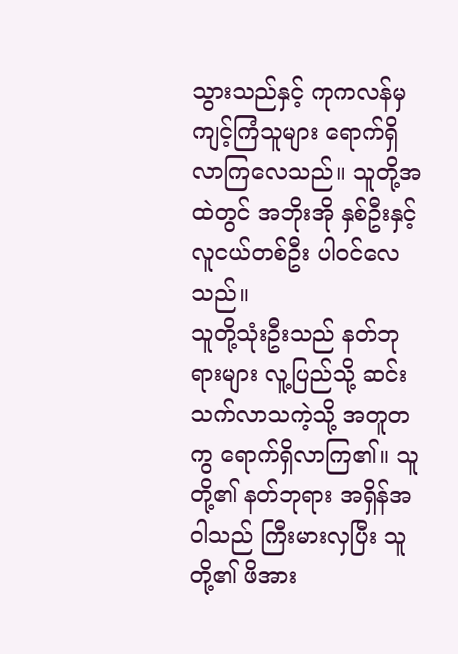သွားသည်နှင့် ကုကလန်မှ ကျင့်ကြံသူများ ရောက်ရှိလာကြလေသည်။ သူတို့အထဲတွင် အဘိုးအို နှစ်ဦးနှင့် လူငယ်တစ်ဦး ပါဝင်လေသည်။
သူတို့သုံးဦးသည် နတ်ဘုရားများ လူ့ပြည်သို့ ဆင်းသက်လာသကဲ့သို့ အတူတကွ ရောက်ရှိလာကြ၏။ သူတို့၏ နတ်ဘုရား အရှိန်အဝါသည် ကြီးမားလှပြီး သူတို့၏ ဖိအား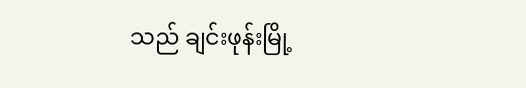သည် ချင်းဖုန်းမြို့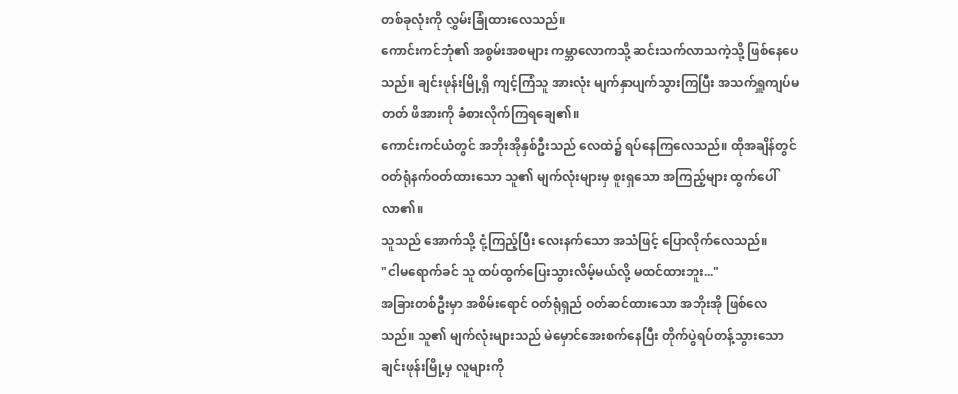တစ်ခုလုံးကို လွှမ်းခြုံထားလေသည်။
ကောင်းကင်ဘုံ၏ အစွမ်းအစများ ကမ္ဘာလောကသို့ ဆင်းသက်လာသကဲ့သို့ ဖြစ်နေပေသည်။ ချင်းဖုန်းမြို့ရှိ ကျင့်ကြံသူ အားလုံး မျက်နှာပျက်သွားကြပြီး အသက်ရှူကျပ်မတတ် ဖိအားကို ခံစားလိုက်ကြရချေ၏။
ကောင်းကင်ယံတွင် အဘိုးအိုနှစ်ဦးသည် လေထဲ၌ ရပ်နေကြလေသည်။ ထိုအချိန်တွင် ဝတ်ရုံနက်ဝတ်ထားသော သူ၏ မျက်လုံးများမှ စူးရှသော အကြည့်များ ထွက်ပေါ်လာ၏။
သူသည် အောက်သို့ ငုံ့ကြည့်ပြီး လေးနက်သော အသံဖြင့် ပြောလိုက်လေသည်။
"ငါမရောက်ခင် သူ ထပ်ထွက်ပြေးသွားလိမ့်မယ်လို့ မထင်ထားဘူး..."
အခြားတစ်ဦးမှာ အစိမ်းရောင် ဝတ်ရုံရှည် ဝတ်ဆင်ထားသော အဘိုးအို ဖြစ်လေသည်။ သူ၏ မျက်လုံးများသည် မဲမှောင်အေးစက်နေပြီး တိုက်ပွဲရပ်တန့်သွားသော ချင်းဖုန်းမြို့မှ လူများကို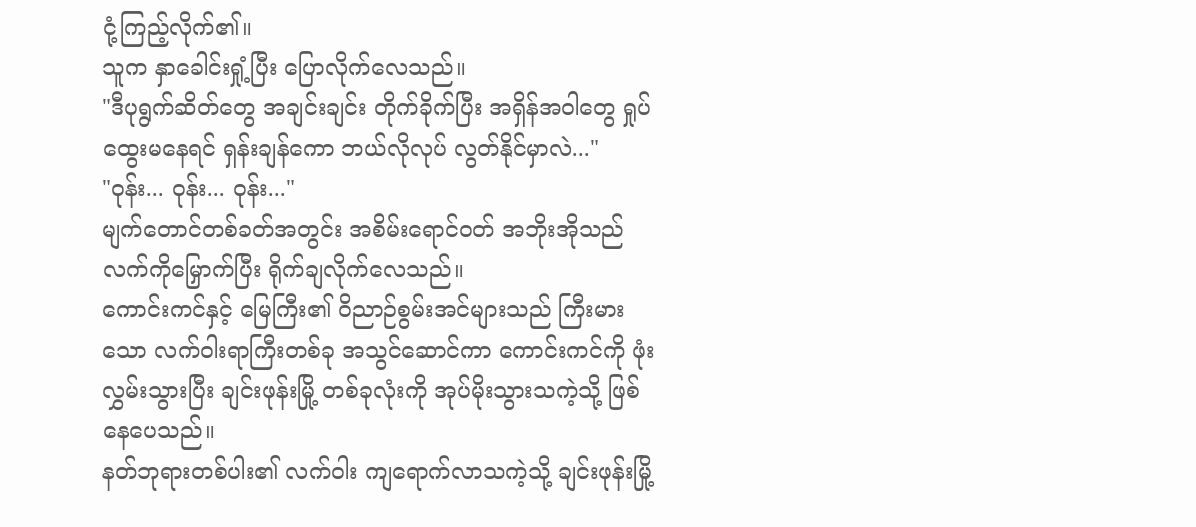ငုံ့ကြည့်လိုက်၏။
သူက နှာခေါင်းရှုံ့ပြီး ပြောလိုက်လေသည်။
"ဒီပုရွက်ဆိတ်တွေ အချင်းချင်း တိုက်ခိုက်ပြီး အရှိန်အဝါတွေ ရှုပ်ထွေးမနေရင် ရှန်းချန်ကော ဘယ်လိုလုပ် လွတ်နိုင်မှာလဲ..."
"ဝုန်း... ဝုန်း... ဝုန်း..."
မျက်တောင်တစ်ခတ်အတွင်း အစိမ်းရောင်ဝတ် အဘိုးအိုသည် လက်ကိုမြှောက်ပြီး ရိုက်ချလိုက်လေသည်။
ကောင်းကင်နှင့် မြေကြီး၏ ဝိညာဉ်စွမ်းအင်များသည် ကြီးမားသော လက်ဝါးရာကြီးတစ်ခု အသွင်ဆောင်ကာ ကောင်းကင်ကို ဖုံးလွှမ်းသွားပြီး ချင်းဖုန်းမြို့ တစ်ခုလုံးကို အုပ်မိုးသွားသကဲ့သို့ ဖြစ်နေပေသည်။
နတ်ဘုရားတစ်ပါး၏ လက်ဝါး ကျရောက်လာသကဲ့သို့ ချင်းဖုန်းမြို့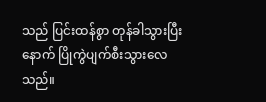သည် ပြင်းထန်စွာ တုန်ခါသွားပြီးနောက် ပြိုကွဲပျက်စီးသွားလေသည်။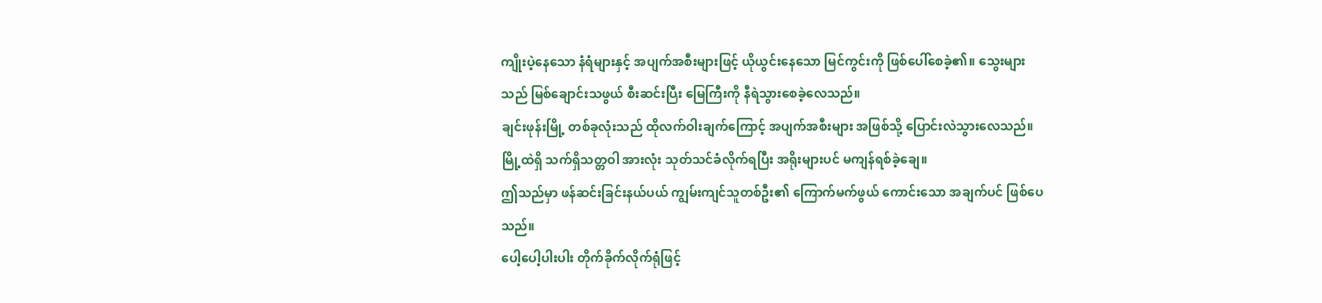ကျိုးပဲ့နေသော နံရံများနှင့် အပျက်အစီးများဖြင့် ယိုယွင်းနေသော မြင်ကွင်းကို ဖြစ်ပေါ်စေခဲ့၏။ သွေးများသည် မြစ်ချောင်းသဖွယ် စီးဆင်းပြီး မြေကြီးကို နီရဲသွားစေခဲ့လေသည်။
ချင်းဖုန်းမြို့ တစ်ခုလုံးသည် ထိုလက်ဝါးချက်ကြောင့် အပျက်အစီးများ အဖြစ်သို့ ပြောင်းလဲသွားလေသည်။ မြို့ထဲရှိ သက်ရှိသတ္တဝါ အားလုံး သုတ်သင်ခံလိုက်ရပြီး အရိုးများပင် မကျန်ရစ်ခဲ့ချေ။
ဤသည်မှာ ဖန်ဆင်းခြင်းနယ်ပယ် ကျွမ်းကျင်သူတစ်ဦး၏ ကြောက်မက်ဖွယ် ကောင်းသော အချက်ပင် ဖြစ်ပေသည်။
ပေါ့ပေါ့ပါးပါး တိုက်ခိုက်လိုက်ရုံဖြင့်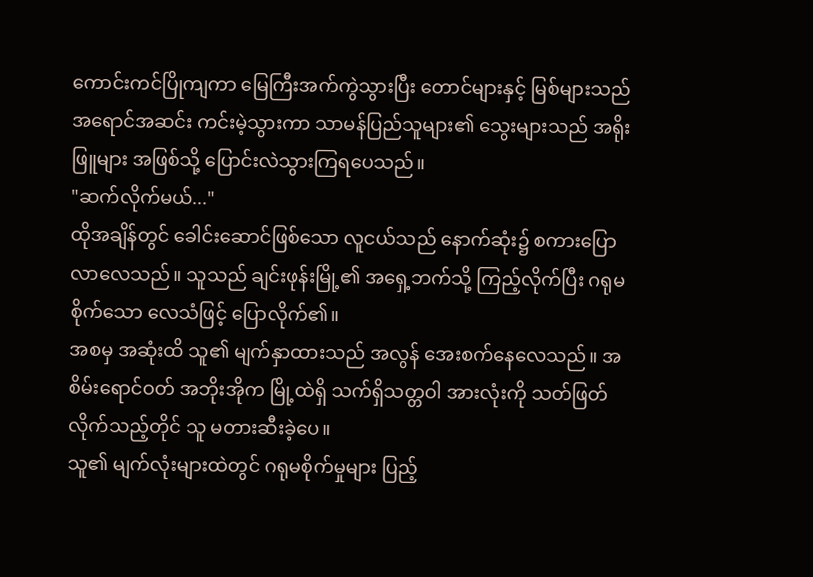ကောင်းကင်ပြိုကျကာ မြေကြီးအက်ကွဲသွားပြီး တောင်များနှင့် မြစ်များသည် အရောင်အဆင်း ကင်းမဲ့သွားကာ သာမန်ပြည်သူများ၏ သွေးများသည် အရိုးဖြူများ အဖြစ်သို့ ပြောင်းလဲသွားကြရပေသည်။
"ဆက်လိုက်မယ်..."
ထိုအချိန်တွင် ခေါင်းဆောင်ဖြစ်သော လူငယ်သည် နောက်ဆုံး၌ စကားပြောလာလေသည်။ သူသည် ချင်းဖုန်းမြို့၏ အရှေ့ဘက်သို့ ကြည့်လိုက်ပြီး ဂရုမစိုက်သော လေသံဖြင့် ပြောလိုက်၏။
အစမှ အဆုံးထိ သူ၏ မျက်နှာထားသည် အလွန် အေးစက်နေလေသည်။ အစိမ်းရောင်ဝတ် အဘိုးအိုက မြို့ထဲရှိ သက်ရှိသတ္တဝါ အားလုံးကို သတ်ဖြတ်လိုက်သည့်တိုင် သူ မတားဆီးခဲ့ပေ။
သူ၏ မျက်လုံးများထဲတွင် ဂရုမစိုက်မှုများ ပြည့်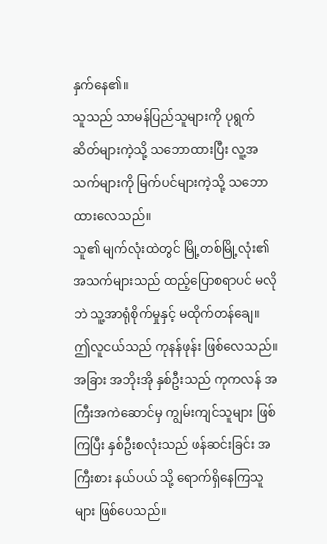နှက်နေ၏။
သူသည် သာမန်ပြည်သူများကို ပုရွက်ဆိတ်များကဲ့သို့ သဘောထားပြီး လူ့အသက်များကို မြက်ပင်များကဲ့သို့ သဘောထားလေသည်။
သူ၏ မျက်လုံးထဲတွင် မြို့တစ်မြို့လုံး၏ အသက်များသည် ထည့်ပြောစရာပင် မလိုဘဲ သူ့အာရုံစိုက်မှုနှင့် မထိုက်တန်ချေ။
ဤလူငယ်သည် ကုနန်ဖုန်း ဖြစ်လေသည်။
အခြား အဘိုးအို နှစ်ဦးသည် ကုကလန် အကြီးအကဲဆောင်မှ ကျွမ်းကျင်သူများ ဖြစ်ကြပြီး နှစ်ဦးစလုံးသည် ဖန်ဆင်းခြင်း အကြီးစား နယ်ပယ် သို့ ရောက်ရှိနေကြသူများ ဖြစ်ပေသည်။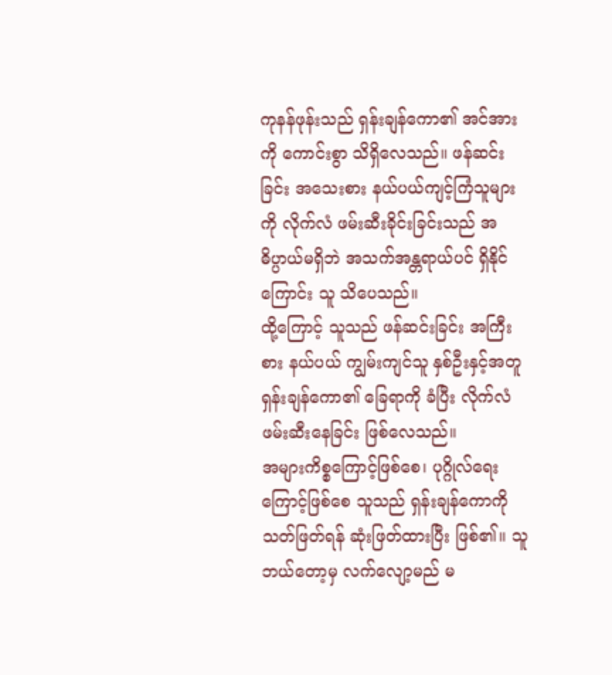ကုနန်ဖုန်းသည် ရှန်းချန်ကော၏ အင်အားကို ကောင်းစွာ သိရှိလေသည်။ ဖန်ဆင်းခြင်း အသေးစား နယ်ပယ်ကျင့်ကြံသူများကို လိုက်လံ ဖမ်းဆီးခိုင်းခြင်းသည် အဓိပ္ပာယ်မရှိဘဲ အသက်အန္တရာယ်ပင် ရှိနိုင်ကြောင်း သူ သိပေသည်။
ထို့ကြောင့် သူသည် ဖန်ဆင်းခြင်း အကြီးစား နယ်ပယ် ကျွမ်းကျင်သူ နှစ်ဦးနှင့်အတူ ရှန်းချန်ကော၏ ခြေရာကို ခံပြီး လိုက်လံ ဖမ်းဆီးနေခြင်း ဖြစ်လေသည်။
အများကိစ္စကြောင့်ဖြစ်စေ၊ ပုဂ္ဂိုလ်ရေးကြောင့်ဖြစ်စေ သူသည် ရှန်းချန်ကောကို သတ်ဖြတ်ရန် ဆုံးဖြတ်ထားပြီး ဖြစ်၏။ သူ ဘယ်တော့မှ လက်လျော့မည် မ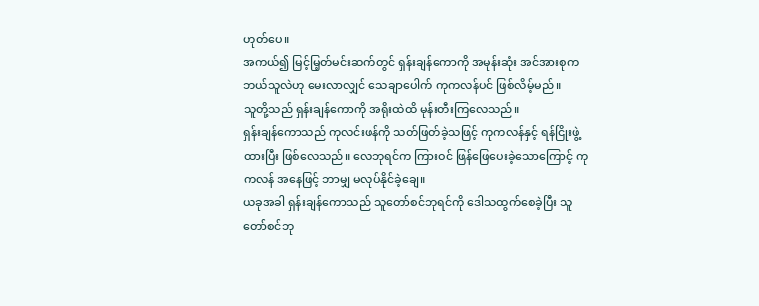ဟုတ်ပေ။
အကယ်၍ မြင့်မြ့တ်မင်းဆက်တွင် ရှန်းချန်ကောကို အမုန်းဆုံး အင်အားစုက ဘယ်သူလဲဟု မေးလာလျှင် သေချာပေါက် ကုကလန်ပင် ဖြစ်လိမ့်မည်။
သူတို့သည် ရှန်းချန်ကောကို အရိုးထဲထိ မုန်းတီးကြလေသည်။
ရှန်းချန်ကောသည် ကုလင်းဖန်ကို သတ်ဖြတ်ခဲ့သဖြင့် ကုကလန်နှင့် ရန်ငြိုးဖွဲ့ထားပြီး ဖြစ်လေသည်။ လေဘုရင်က ကြားဝင် ဖြန်ဖြေပေးခဲ့သောကြောင့် ကုကလန် အနေဖြင့် ဘာမျှ မလုပ်နိုင်ခဲ့ချေ။
ယခုအခါ ရှန်းချန်ကောသည် သူတော်စင်ဘုရင်ကို ဒေါသထွက်စေခဲ့ပြီး သူတော်စင်ဘု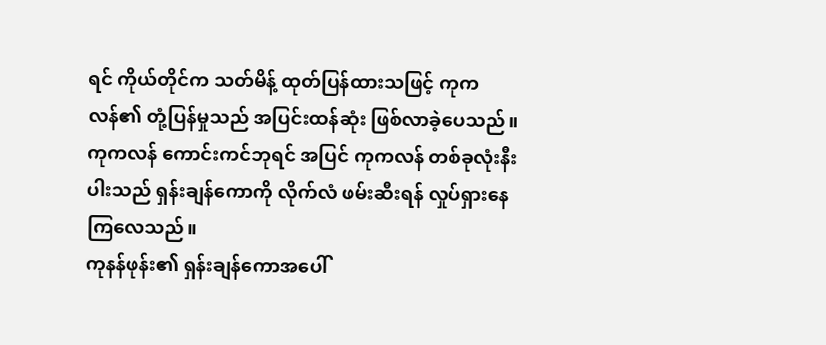ရင် ကိုယ်တိုင်က သတ်မိန့် ထုတ်ပြန်ထားသဖြင့် ကုကလန်၏ တုံ့ပြန်မှုသည် အပြင်းထန်ဆုံး ဖြစ်လာခဲ့ပေသည်။
ကုကလန် ကောင်းကင်ဘုရင် အပြင် ကုကလန် တစ်ခုလုံးနီးပါးသည် ရှန်းချန်ကောကို လိုက်လံ ဖမ်းဆီးရန် လှုပ်ရှားနေကြလေသည်။
ကုနန်ဖုန်း၏ ရှန်းချန်ကောအပေါ်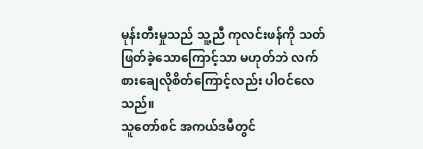မုန်းတီးမှုသည် သူ့ညီ ကုလင်းဖန်ကို သတ်ဖြတ်ခဲ့သောကြောင့်သာ မဟုတ်ဘဲ လက်စားချေလိုစိတ်ကြောင့်လည်း ပါဝင်လေသည်။
သူတော်စင် အကယ်ဒမီတွင်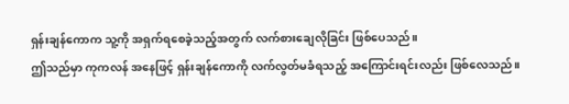ရှန်းချန်ကောက သူ့ကို အရှက်ရစေခဲ့သည့်အတွက် လက်စားချေလိုခြင်း ဖြစ်ပေသည်။
ဤသည်မှာ ကုကလန် အနေဖြင့် ရှန်းချန်ကောကို လက်လွတ်မခံရသည့် အကြောင်းရင်းလည်း ဖြစ်လေသည်။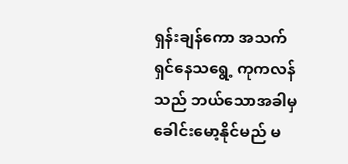ရှန်းချန်ကော အသက်ရှင်နေသရွေ့ ကုကလန်သည် ဘယ်သောအခါမှ ခေါင်းမော့နိုင်မည် မ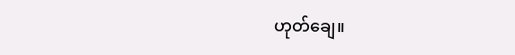ဟုတ်ချေ။